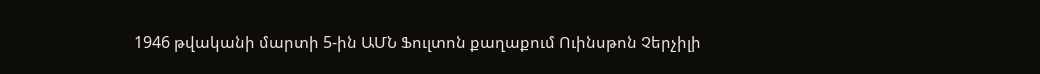1946 թվականի մարտի 5-ին ԱՄՆ Ֆուլտոն քաղաքում Ուինսթոն Չերչիլի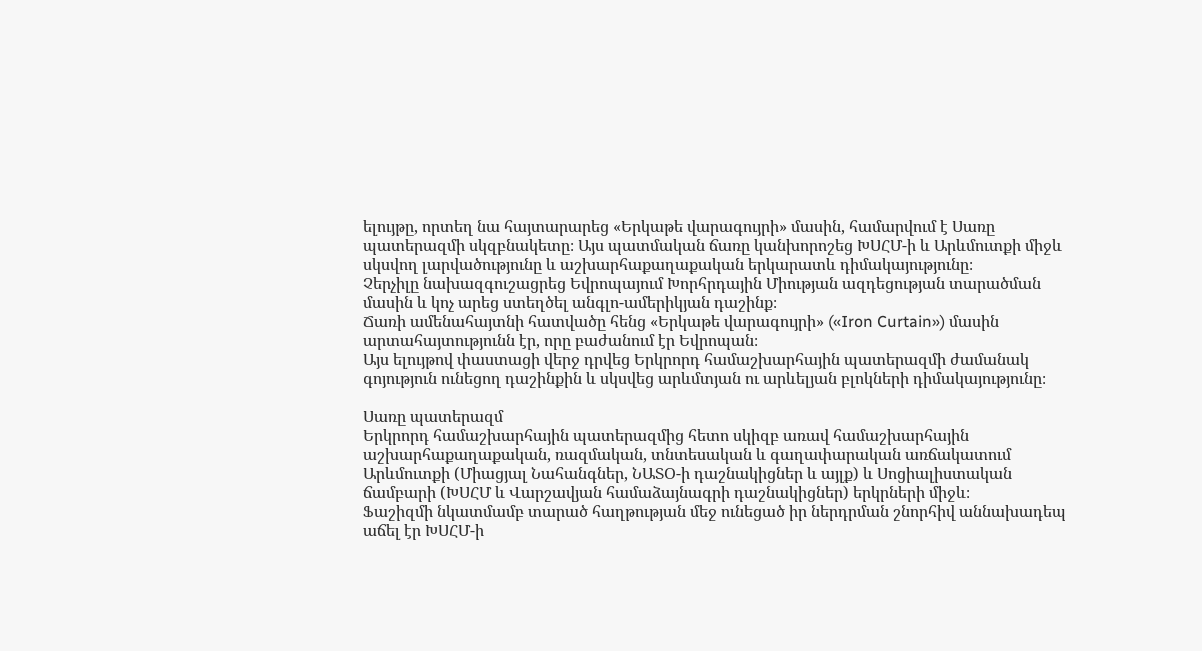ելույթը, որտեղ նա հայտարարեց «Երկաթե վարագույրի» մասին, համարվում է Սառը պատերազմի սկզբնակետը։ Այս պատմական ճառը կանխորոշեց ԽՍՀՄ-ի և Արևմուտքի միջև սկսվող լարվածությունը և աշխարհաքաղաքական երկարատև դիմակայությունը։
Չերչիլը նախազգուշացրեց Եվրոպայում Խորհրդային Միության ազդեցության տարածման մասին և կոչ արեց ստեղծել անգլո-ամերիկյան դաշինք։
Ճառի ամենահայտնի հատվածը հենց «Երկաթե վարագույրի» («Iron Curtain») մասին արտահայտությունն էր, որը բաժանում էր Եվրոպան։
Այս ելույթով փաստացի վերջ դրվեց Երկրորդ համաշխարհային պատերազմի ժամանակ գոյություն ունեցող դաշինքին և սկսվեց արևմտյան ու արևելյան բլոկների դիմակայությունը։

Սառը պատերազմ
Երկրորդ համաշխարհային պատերազմից հետո սկիզբ առավ համաշխարհային աշխարհաքաղաքական, ռազմական, տնտեսական և գաղափարական առճակատում Արևմուտքի (Միացյալ Նահանգներ, ՆԱՏՕ-ի դաշնակիցներ և այլք) և Սոցիալիստական ճամբարի (ԽՍՀՄ և Վարշավյան համաձայնագրի դաշնակիցներ) երկրների միջև։
Ֆաշիզմի նկատմամբ տարած հաղթության մեջ ունեցած իր ներդրման շնորհիվ աննախադեպ աճել էր ԽՍՀՄ-ի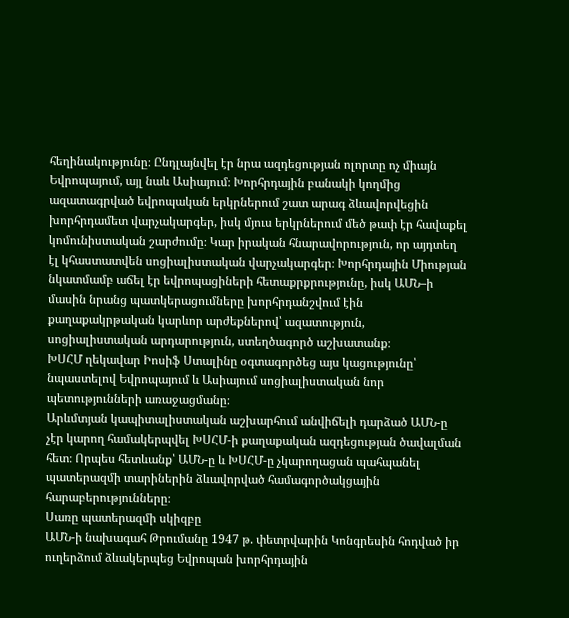հեղինակությունը։ Ընդլայնվել էր նրա ազդեցության ոլորտը ոչ միայն Եվրոպայում, այլ նաև Ասիայում։ Խորհրդային բանակի կողմից ազատագրված եվրոպական երկրներում շատ արագ ձևավորվեցին խորհրդամետ վարչակարգեր, իսկ մյուս երկրներում մեծ թափ էր հավաքել կոմունիստական շարժումը։ Կար իրական հնարավորություն, որ այդտեղ էլ կհաստատվեն սոցիալիստական վարչակարգեր։ Խորհրդային Միության նկատմամբ աճել էր եվրոպացիների հետաքրքրությունը, իսկ ԱՄՆ–ի մասին նրանց պատկերացումները խորհրդանշվում էին քաղաքակրթական կարևոր արժեքներով՝ ազատություն, սոցիալիստական արդարություն, ստեղծագործ աշխատանք։
ԽՍՀՄ ղեկավար Իոսիֆ Ստալինը օգտագործեց այս կացությունը՝ նպաստելով Եվրոպայում և Ասիայում սոցիալիստական նոր պետությունների առաջացմանը։
Արևմտյան կապիտալիստական աշխարհում անվիճելի դարձած ԱՄՆ-ը չէր կարող համակերպվել ԽՍՀՄ-ի քաղաքական ազդեցության ծավալման հետ։ Որպես հետևանք՝ ԱՄՆ-ը և ԽՍՀՄ-ը չկարողացան պահպանել պատերազմի տարիներին ձևավորված համագործակցային հարաբերությունները։
Սառը պատերազմի սկիզբը
ԱՄՆ-ի նախագահ Թրումանը 1947 թ. փետրվարին Կոնգրեսին հոդված իր ուղերձում ձևակերպեց Եվրոպան խորհրդային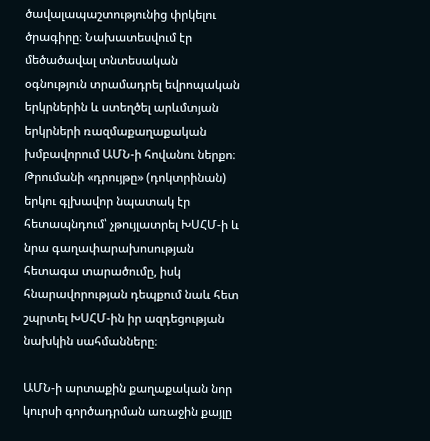ծավալապաշտությունից փրկելու ծրագիրը։ Նախատեսվում էր մեծածավալ տնտեսական օգնություն տրամադրել եվրոպական երկրներին և ստեղծել արևմտյան երկրների ռազմաքաղաքական խմբավորում ԱՄՆ-ի հովանու ներքո։ Թրումանի «դրույթը» (դոկտրինան) երկու գլխավոր նպատակ էր հետապնդում՝ չթույլատրել ԽՍՀՄ-ի և նրա գաղափարախոսության հետագա տարածումը, իսկ հնարավորության դեպքում նաև հետ շպրտել ԽՍՀՄ-ին իր ազդեցության նախկին սահմանները։

ԱՄՆ-ի արտաքին քաղաքական նոր կուրսի գործադրման առաջին քայլը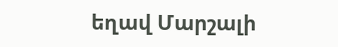եղավ Մարշալի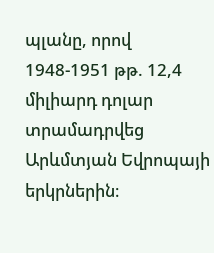պլանը, որով 1948-1951 թթ. 12,4 միլիարդ դոլար տրամադրվեց Արևմտյան Եվրոպայի երկրներին։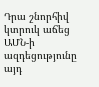Դրա շնորհիվ կտրուկ աճեց ԱՄՆ-ի ազդեցությունը այդ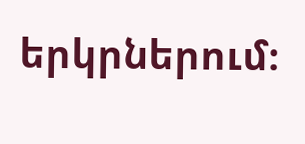երկրներում։